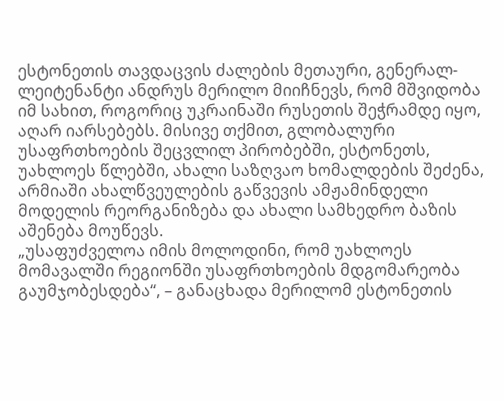ესტონეთის თავდაცვის ძალების მეთაური, გენერალ-ლეიტენანტი ანდრუს მერილო მიიჩნევს, რომ მშვიდობა იმ სახით, როგორიც უკრაინაში რუსეთის შეჭრამდე იყო, აღარ იარსებებს. მისივე თქმით, გლობალური უსაფრთხოების შეცვლილ პირობებში, ესტონეთს, უახლოეს წლებში, ახალი საზღვაო ხომალდების შეძენა, არმიაში ახალწვეულების გაწვევის ამჟამინდელი მოდელის რეორგანიზება და ახალი სამხედრო ბაზის აშენება მოუწევს.
„უსაფუძველოა იმის მოლოდინი, რომ უახლოეს მომავალში რეგიონში უსაფრთხოების მდგომარეობა გაუმჯობესდება“, – განაცხადა მერილომ ესტონეთის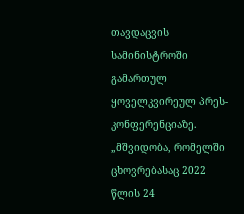თავდაცვის სამინისტროში გამართულ ყოველკვირეულ პრეს-კონფერენციაზე.
„მშვიდობა, რომელში ცხოვრებასაც 2022 წლის 24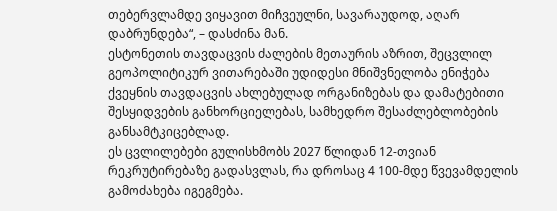თებერვლამდე ვიყავით მიჩვეულნი, სავარაუდოდ, აღარ დაბრუნდება“, – დასძინა მან.
ესტონეთის თავდაცვის ძალების მეთაურის აზრით, შეცვლილ გეოპოლიტიკურ ვითარებაში უდიდესი მნიშვნელობა ენიჭება ქვეყნის თავდაცვის ახლებულად ორგანიზებას და დამატებითი შესყიდვების განხორციელებას, სამხედრო შესაძლებლობების განსამტკიცებლად.
ეს ცვლილებები გულისხმობს 2027 წლიდან 12-თვიან რეკრუტირებაზე გადასვლას, რა დროსაც 4 100-მდე წვევამდელის გამოძახება იგეგმება.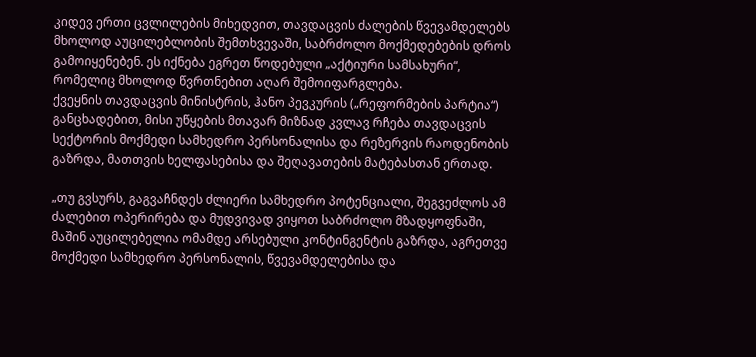კიდევ ერთი ცვლილების მიხედვით, თავდაცვის ძალების წვევამდელებს მხოლოდ აუცილებლობის შემთხვევაში, საბრძოლო მოქმედებების დროს გამოიყენებენ. ეს იქნება ეგრეთ წოდებული „აქტიური სამსახური“, რომელიც მხოლოდ წვრთნებით აღარ შემოიფარგლება.
ქვეყნის თავდაცვის მინისტრის, ჰანო პევკურის („რეფორმების პარტია“) განცხადებით, მისი უწყების მთავარ მიზნად კვლავ რჩება თავდაცვის სექტორის მოქმედი სამხედრო პერსონალისა და რეზერვის რაოდენობის გაზრდა, მათთვის ხელფასებისა და შეღავათების მატებასთან ერთად.

„თუ გვსურს, გაგვაჩნდეს ძლიერი სამხედრო პოტენციალი, შეგვეძლოს ამ ძალებით ოპერირება და მუდვივად ვიყოთ საბრძოლო მზადყოფნაში, მაშინ აუცილებელია ომამდე არსებული კონტინგენტის გაზრდა, აგრეთვე მოქმედი სამხედრო პერსონალის, წვევამდელებისა და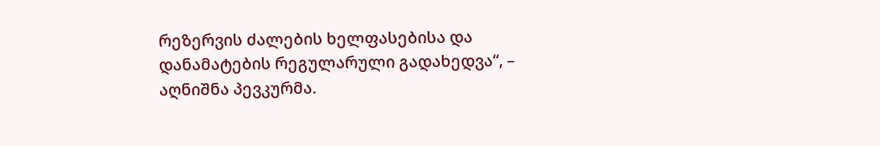რეზერვის ძალების ხელფასებისა და დანამატების რეგულარული გადახედვა“, – აღნიშნა პევკურმა.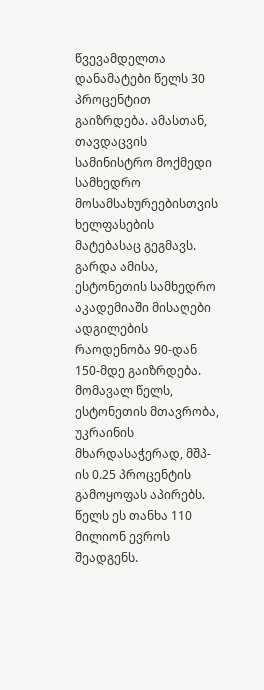წვევამდელთა დანამატები წელს 30 პროცენტით გაიზრდება. ამასთან, თავდაცვის სამინისტრო მოქმედი სამხედრო მოსამსახურეებისთვის ხელფასების მატებასაც გეგმავს.
გარდა ამისა, ესტონეთის სამხედრო აკადემიაში მისაღები ადგილების რაოდენობა 90-დან 150-მდე გაიზრდება.
მომავალ წელს, ესტონეთის მთავრობა, უკრაინის მხარდასაჭერად, მშპ-ის 0.25 პროცენტის გამოყოფას აპირებს. წელს ეს თანხა 110 მილიონ ევროს შეადგენს.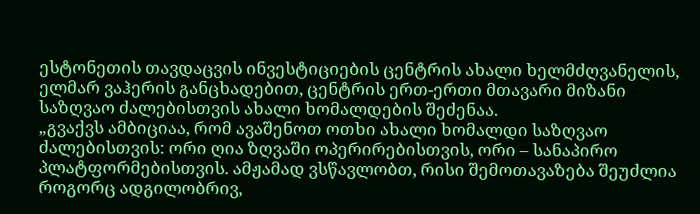ესტონეთის თავდაცვის ინვესტიციების ცენტრის ახალი ხელმძღვანელის, ელმარ ვაჰერის განცხადებით, ცენტრის ერთ-ერთი მთავარი მიზანი საზღვაო ძალებისთვის ახალი ხომალდების შეძენაა.
„გვაქვს ამბიციაა, რომ ავაშენოთ ოთხი ახალი ხომალდი საზღვაო ძალებისთვის: ორი ღია ზღვაში ოპერირებისთვის, ორი – სანაპირო პლატფორმებისთვის. ამჟამად ვსწავლობთ, რისი შემოთავაზება შეუძლია როგორც ადგილობრივ,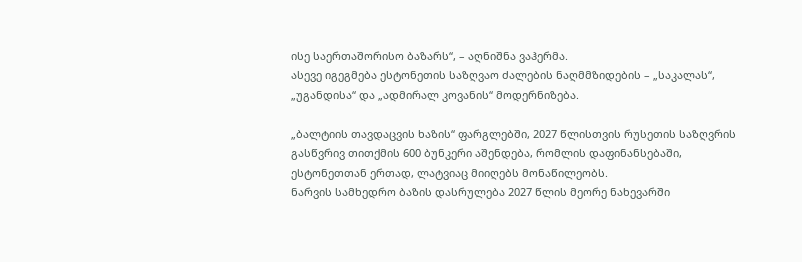ისე საერთაშორისო ბაზარს“, – აღნიშნა ვაჰერმა.
ასევე იგეგმება ესტონეთის საზღვაო ძალების ნაღმმზიდების – „საკალას“, „უგანდისა“ და „ადმირალ კოვანის“ მოდერნიზება.

„ბალტიის თავდაცვის ხაზის“ ფარგლებში, 2027 წლისთვის რუსეთის საზღვრის გასწვრივ თითქმის 600 ბუნკერი აშენდება, რომლის დაფინანსებაში, ესტონეთთან ერთად, ლატვიაც მიიღებს მონაწილეობს.
ნარვის სამხედრო ბაზის დასრულება 2027 წლის მეორე ნახევარში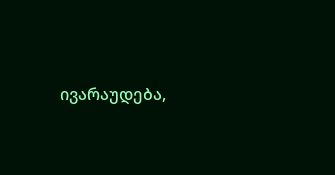ივარაუდება,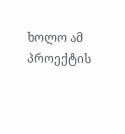ხოლო ამ პროექტის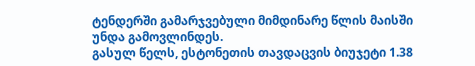ტენდერში გამარჯვებული მიმდინარე წლის მაისში უნდა გამოვლინდეს.
გასულ წელს, ესტონეთის თავდაცვის ბიუჯეტი 1.38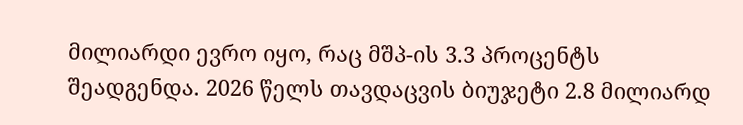მილიარდი ევრო იყო, რაც მშპ-ის 3.3 პროცენტს შეადგენდა. 2026 წელს თავდაცვის ბიუჯეტი 2.8 მილიარდ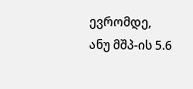ევრომდე, ანუ მშპ-ის 5.6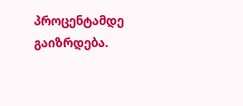პროცენტამდე გაიზრდება.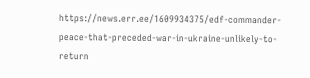https://news.err.ee/1609934375/edf-commander-peace-that-preceded-war-in-ukraine-unlikely-to-return